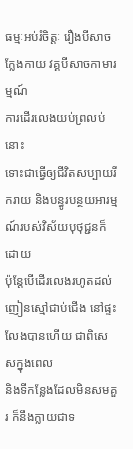ធម្មៈអប់រំចិត្តៈ រឿងបីសាចក្លែងកាយ វគ្គបីសាចកាមារម្មណ៍
ការដើរលេងយប់ព្រលប់នោះ
ទោះជាធ្វើឲ្យជីវិតសប្បាយរីករាយ និងបន្ធូរបន្ថយអារម្មណ៍របស់វិស័យបុថុជ្ជនក៏ដោយ
ប៉ុន្តែបើដើរលេងរហូតដល់ញៀនស្មៅជាប់ជើង នៅផ្ទះលែងបានហើយ ជាពិសេសក្នុងពេល
និងទីកន្លែងដែលមិនសមគួរ ក៏នឹងក្លាយជាទ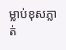ម្លាប់ខុសភ្លាត់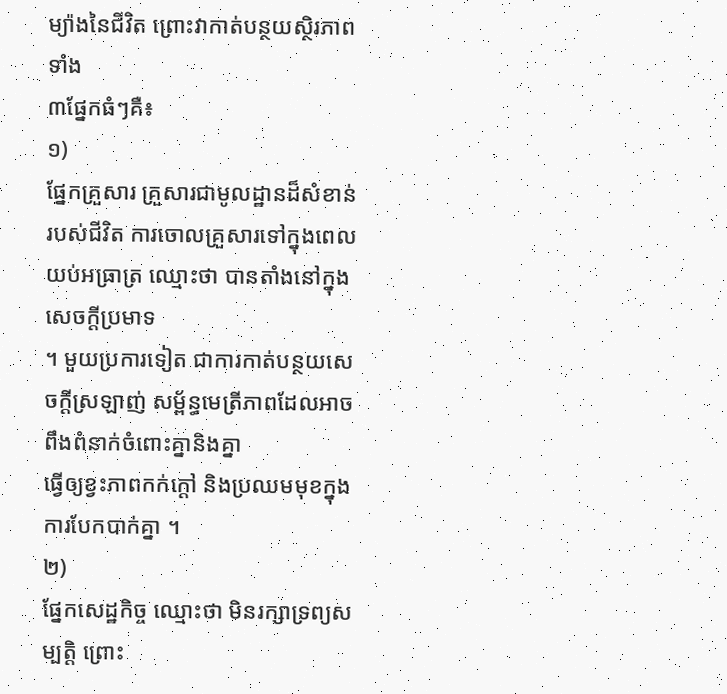ម្យ៉ាងនៃជីវិត ព្រោះវាកាត់បន្ថយស្ថិរភាពទាំង
៣ផ្នែកធំៗគឺ៖
១)
ផ្នែកគ្រួសារ គ្រួសារជាមូលដ្ឋានដ៏សំខាន់របស់ជីវិត ការចោលគ្រួសារទៅក្នុងពេលយប់អធ្រាត្រ ឈ្មោះថា បានតាំងនៅក្នុងសេចក្ដីប្រមាទ
។ មួយប្រការទៀត ជាការកាត់បន្ថយសេចក្ដីស្រឡាញ់ សម្ព័ន្ធមេត្រីភាពដែលអាចពឹងពំនាក់ចំពោះគ្នានិងគ្នា
ធ្វើឲ្យខ្វះភាពកក់ក្ដៅ និងប្រឈមមុខក្នុងការបែកបាក់គ្នា ។
២)
ផ្នែកសេដ្ឋកិច្ច ឈ្មោះថា មិនរក្សាទ្រព្យសម្បត្តិ ព្រោះ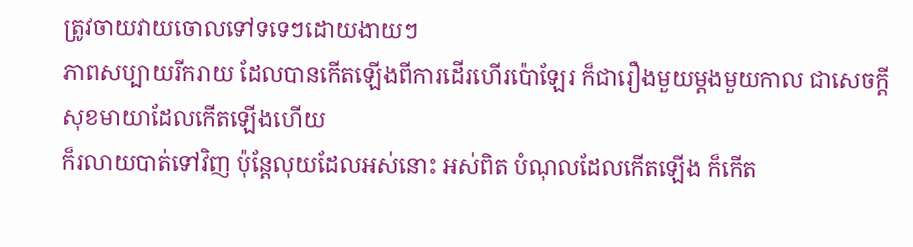ត្រូវចាយវាយចោលទៅទទេៗដោយងាយៗ
ភាពសប្បាយរីករាយ ដែលបានកើតឡើងពីការដើរហើរប៉ោឡែរ ក៏ជារឿងមួយម្ដងមួយកាល ជាសេចក្ដីសុខមាយាដែលកើតឡើងហើយ
ក៏រលាយបាត់ទៅវិញ ប៉ុន្តែលុយដែលអស់នោះ អស់ពិត បំណុលដែលកើតឡើង ក៏កើត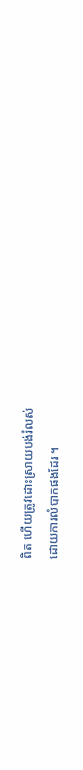ពិត ហើយត្រូវដោះស្រាយបង់រំលស់
ដោយការលំបាកផងដែរ ។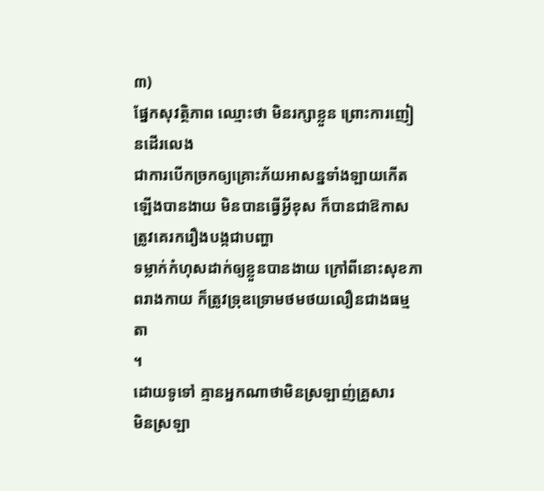៣)
ផ្នែកសុវត្ថិភាព ឈ្មោះថា មិនរក្សាខ្លួន ព្រោះការញៀនដើរលេង
ជាការបើកច្រកឲ្យគ្រោះភ័យអាសន្នទាំងឡាយកើតឡើងបានងាយ មិនបានធ្វើអ្វីខុស ក៏បានជាឱកាសត្រូវគេរករឿងបង្កជាបញ្ហា
ទម្លាក់កំហុសដាក់ឲ្យខ្លួនបានងាយ ក្រៅពីនោះសុខភាពរាងកាយ ក៏ត្រូវទ្រុឌទ្រោមថមថយលឿនជាងធម្មតា
។
ដោយទូទៅ គ្មានអ្នកណាថាមិនស្រឡាញ់គ្រួសារ
មិនស្រឡា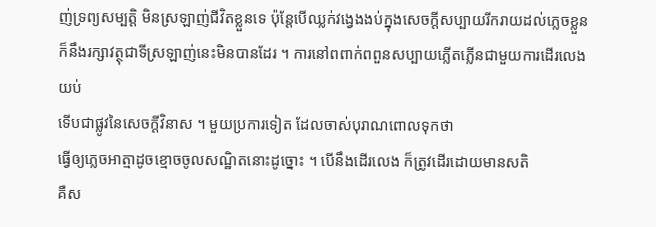ញ់ទ្រព្យសម្បត្តិ មិនស្រឡាញ់ជីវិតខ្លួនទេ ប៉ុន្តែបើឈ្លក់វង្វេងងប់ក្នុងសេចក្ដីសប្បាយរីករាយដល់ភ្លេចខ្លួន
ក៏នឹងរក្សាវត្ថុជាទីស្រឡាញ់នេះមិនបានដែរ ។ ការនៅពពាក់ពពួនសប្បាយភ្លើតភ្លើនជាមួយការដើរលេងយប់
ទើបជាផ្លូវនៃសេចក្ដីវិនាស ។ មួយប្រការទៀត ដែលចាស់បុរាណពោលទុកថា
ធ្វើឲ្យភ្លេចអាត្មាដូចខ្មោចចូលសណ្ឋិតនោះដូច្នោះ ។ បើនឹងដើរលេង ក៏ត្រូវដើរដោយមានសតិ
គឺស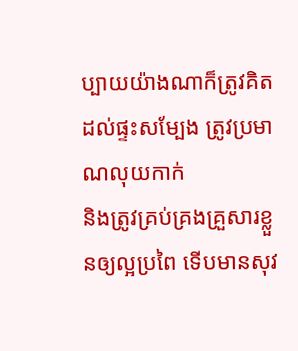ប្បាយយ៉ាងណាក៏ត្រូវគិតដល់ផ្ទះសម្បែង ត្រូវប្រមាណលុយកាក់
និងត្រូវគ្រប់គ្រងគ្រួសារខ្លួនឲ្យល្អប្រពៃ ទើបមានសុវ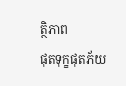ត្ថិភាព
ផុតទុក្ខផុតភ័យ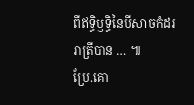ពីឥទ្ធិឫទ្ធិនៃបីសាចកំដររាត្រីបាន … ៕
ប្រែ.គោ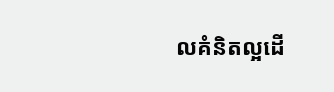លគំនិតល្អដើ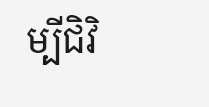ម្បីជិវិ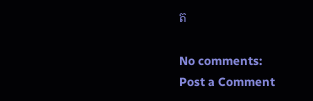ត

No comments:
Post a Comment